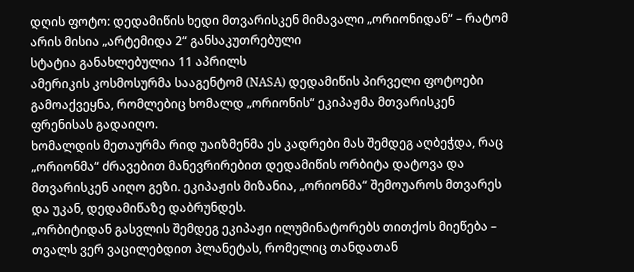დღის ფოტო: დედამიწის ხედი მთვარისკენ მიმავალი „ორიონიდან“ – რატომ არის მისია „არტემიდა 2“ განსაკუთრებული
სტატია განახლებულია 11 აპრილს
ამერიკის კოსმოსურმა სააგენტომ (NASA) დედამიწის პირველი ფოტოები გამოაქვეყნა, რომლებიც ხომალდ „ორიონის“ ეკიპაჟმა მთვარისკენ ფრენისას გადაიღო.
ხომალდის მეთაურმა რიდ უაიზმენმა ეს კადრები მას შემდეგ აღბეჭდა, რაც „ორიონმა“ ძრავებით მანევრირებით დედამიწის ორბიტა დატოვა და მთვარისკენ აიღო გეზი. ეკიპაჟის მიზანია, „ორიონმა“ შემოუაროს მთვარეს და უკან, დედამიწაზე დაბრუნდეს.
„ორბიტიდან გასვლის შემდეგ ეკიპაჟი ილუმინატორებს თითქოს მიეწება – თვალს ვერ ვაცილებდით პლანეტას, რომელიც თანდათან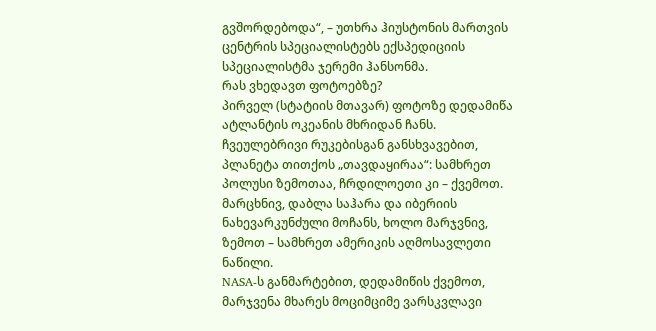გვშორდებოდა“, – უთხრა ჰიუსტონის მართვის ცენტრის სპეციალისტებს ექსპედიციის სპეციალისტმა ჯერემი ჰანსონმა.
რას ვხედავთ ფოტოებზე?
პირველ (სტატიის მთავარ) ფოტოზე დედამიწა ატლანტის ოკეანის მხრიდან ჩანს. ჩვეულებრივი რუკებისგან განსხვავებით, პლანეტა თითქოს „თავდაყირაა“: სამხრეთ პოლუსი ზემოთაა, ჩრდილოეთი კი – ქვემოთ.
მარცხნივ, დაბლა საჰარა და იბერიის ნახევარკუნძული მოჩანს, ხოლო მარჯვნივ, ზემოთ – სამხრეთ ამერიკის აღმოსავლეთი ნაწილი.
NASA-ს განმარტებით, დედამიწის ქვემოთ, მარჯვენა მხარეს მოციმციმე ვარსკვლავი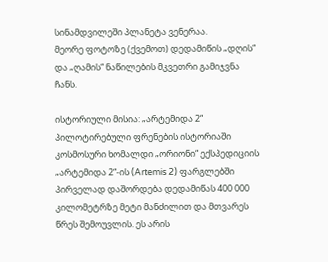სინამდვილეში პლანეტა ვენერაა.
მეორე ფოტოზე (ქვემოთ) დედამიწის „დღის“ და „ღამის“ ნაწილების მკვეთრი გამიჯვნა ჩანს.

ისტორიული მისია: „არტემიდა 2“
პილოტირებული ფრენების ისტორიაში კოსმოსური ხომალდი „ორიონი“ ექსპედიციის „არტემიდა 2“-ის (Artemis 2) ფარგლებში პირველად დაშორდება დედამიწას 400 000 კილომეტრზე მეტი მანძილით და მთვარეს წრეს შემოუვლის. ეს არის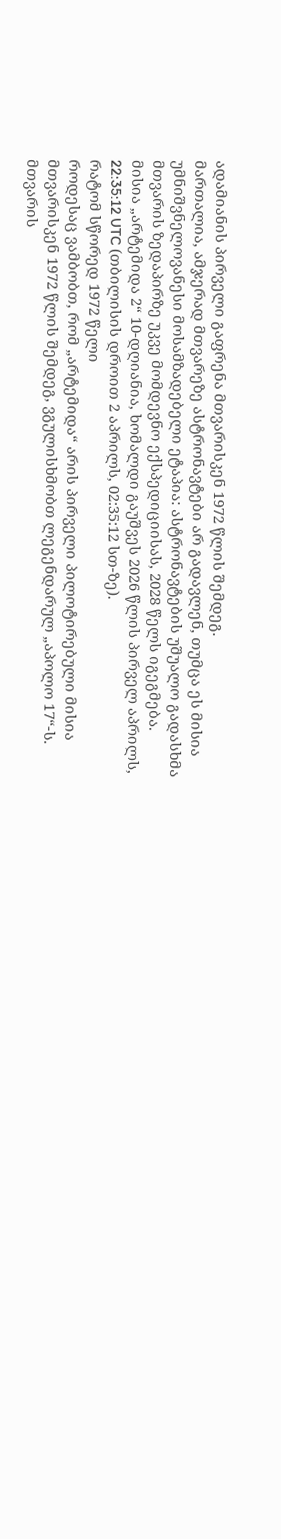ადამიანის პირველი გაფრენა მთვარისკენ 1972 წლის შემდეგ.
მართალია, ამჯერად მთვარეზე ასტრონავტები არ გადავლენ, თუმცა ეს მისია უმნიშვნელოვანესი მოსამზადებელი ეტაპია: ასტრონავტების უშუალო გადასხმა მთვარის ზედაპირზე უკვე მომდევნო ექსპედიციისას, 2028 წელს იგეგმება.
მისია „არტემიდა 2“ 10-დღიანია, ხომალდი გაუშვეს 2026 წლის პირველ აპრილს, 22:35:12 UTC (თბილისის დროით 2 აპრილს, 02:35:12 სთ-ზე).
რატომ სწორედ 1972 წელი
როდესაც ვამბობთ, რომ „არტემიდა“ არის პირველი პილოტირებული მისია მთვარისკენ 1972 წლის შემდეგ, ვგულისხმობთ ლეგენდარულ „აპოლო 17“-ს.
მთვარის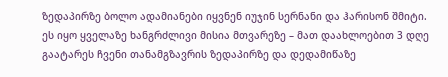ზედაპირზე ბოლო ადამიანები იყვნენ იუჯინ სერნანი და ჰარისონ შმიტი. ეს იყო ყველაზე ხანგრძლივი მისია მთვარეზე – მათ დაახლოებით 3 დღე გაატარეს ჩვენი თანამგზავრის ზედაპირზე და დედამიწაზე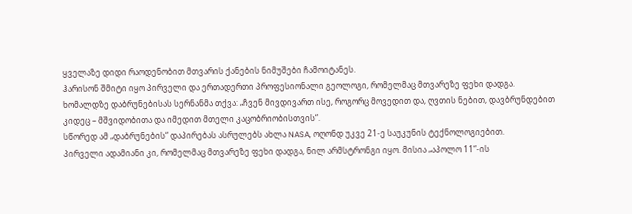ყველაზე დიდი რაოდენობით მთვარის ქანების ნიმუშები ჩამოიტანეს.
ჰარისონ შმიტი იყო პირველი და ერთადერთი პროფესიონალი გეოლოგი, რომელმაც მთვარეზე ფეხი დადგა.
ხომალდზე დაბრუნებისას სერნანმა თქვა: „ჩვენ მივდივართ ისე, როგორც მოვედით და, ღვთის ნებით, დავბრუნდებით კიდეც – მშვიდობითა და იმედით მთელი კაცობრიობისთვის“.
სწორედ ამ „დაბრუნების“ დაპირებას ასრულებს ახლა NASA, ოღონდ უკვე 21-ე საუკუნის ტექნოლოგიებით.
პირველი ადამიანი კი, რომელმაც მთვარეზე ფეხი დადგა, ნილ არმსტრონგი იყო. მისია „აპოლო 11“-ის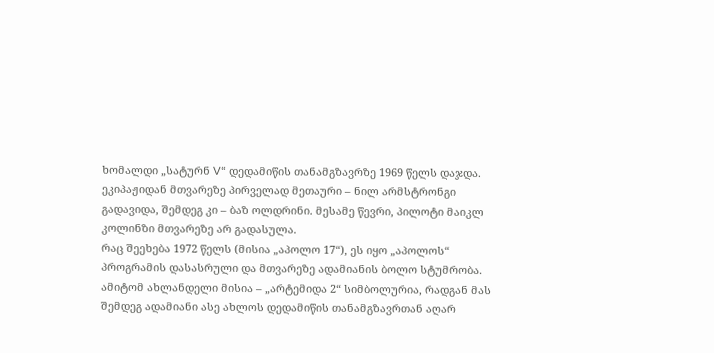ხომალდი „სატურნ V“ დედამიწის თანამგზავრზე 1969 წელს დაჯდა. ეკიპაჟიდან მთვარეზე პირველად მეთაური – ნილ არმსტრონგი გადავიდა, შემდეგ კი – ბაზ ოლდრინი. მესამე წევრი, პილოტი მაიკლ კოლინზი მთვარეზე არ გადასულა.
რაც შეეხება 1972 წელს (მისია „აპოლო 17“), ეს იყო „აპოლოს“ პროგრამის დასასრული და მთვარეზე ადამიანის ბოლო სტუმრობა. ამიტომ ახლანდელი მისია – „არტემიდა 2“ სიმბოლურია, რადგან მას შემდეგ ადამიანი ასე ახლოს დედამიწის თანამგზავრთან აღარ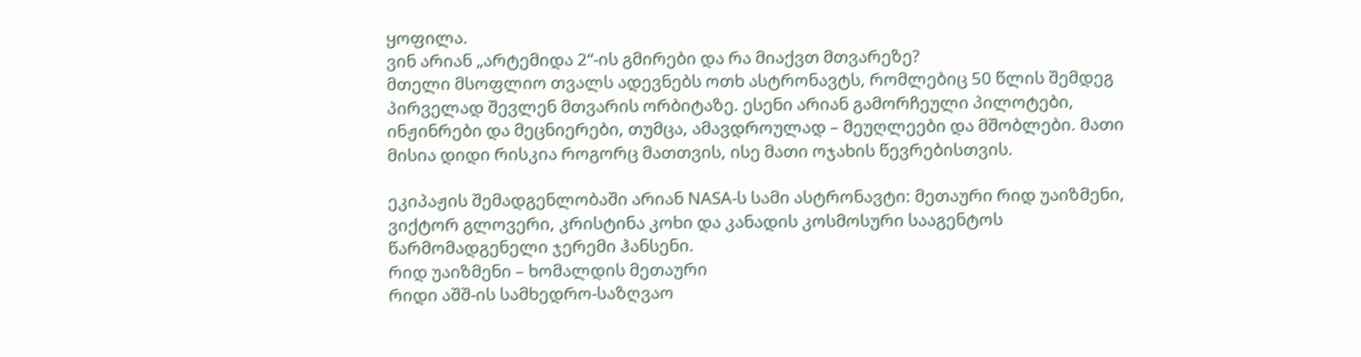ყოფილა.
ვინ არიან „არტემიდა 2“-ის გმირები და რა მიაქვთ მთვარეზე?
მთელი მსოფლიო თვალს ადევნებს ოთხ ასტრონავტს, რომლებიც 50 წლის შემდეგ პირველად შევლენ მთვარის ორბიტაზე. ესენი არიან გამორჩეული პილოტები, ინჟინრები და მეცნიერები, თუმცა, ამავდროულად – მეუღლეები და მშობლები. მათი მისია დიდი რისკია როგორც მათთვის, ისე მათი ოჯახის წევრებისთვის.

ეკიპაჟის შემადგენლობაში არიან NASA-ს სამი ასტრონავტი: მეთაური რიდ უაიზმენი, ვიქტორ გლოვერი, კრისტინა კოხი და კანადის კოსმოსური სააგენტოს წარმომადგენელი ჯერემი ჰანსენი.
რიდ უაიზმენი – ხომალდის მეთაური
რიდი აშშ-ის სამხედრო-საზღვაო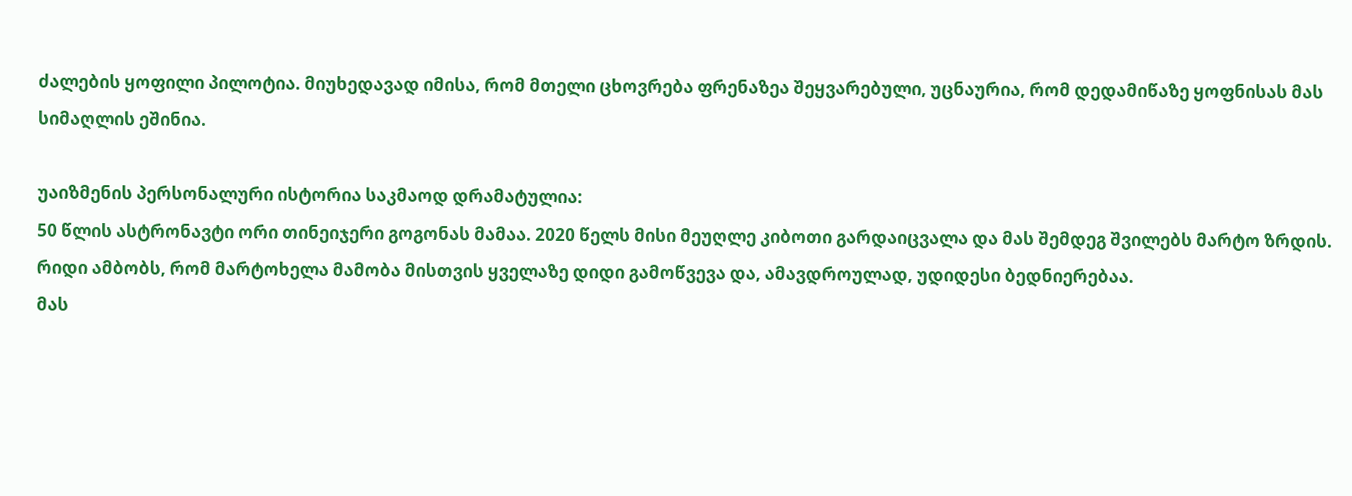ძალების ყოფილი პილოტია. მიუხედავად იმისა, რომ მთელი ცხოვრება ფრენაზეა შეყვარებული, უცნაურია, რომ დედამიწაზე ყოფნისას მას სიმაღლის ეშინია.

უაიზმენის პერსონალური ისტორია საკმაოდ დრამატულია:
50 წლის ასტრონავტი ორი თინეიჯერი გოგონას მამაა. 2020 წელს მისი მეუღლე კიბოთი გარდაიცვალა და მას შემდეგ შვილებს მარტო ზრდის. რიდი ამბობს, რომ მარტოხელა მამობა მისთვის ყველაზე დიდი გამოწვევა და, ამავდროულად, უდიდესი ბედნიერებაა.
მას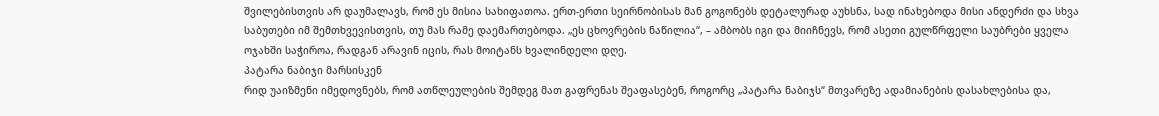შვილებისთვის არ დაუმალავს, რომ ეს მისია სახიფათოა. ერთ-ერთი სეირნობისას მან გოგონებს დეტალურად აუხსნა, სად ინახებოდა მისი ანდერძი და სხვა საბუთები იმ შემთხვევისთვის, თუ მას რამე დაემართებოდა. „ეს ცხოვრების ნაწილია“, – ამბობს იგი და მიიჩნევს, რომ ასეთი გულწრფელი საუბრები ყველა ოჯახში საჭიროა, რადგან არავინ იცის, რას მოიტანს ხვალინდელი დღე.
პატარა ნაბიჯი მარსისკენ
რიდ უაიზმენი იმედოვნებს, რომ ათწლეულების შემდეგ მათ გაფრენას შეაფასებენ, როგორც „პატარა ნაბიჯს“ მთვარეზე ადამიანების დასახლებისა და,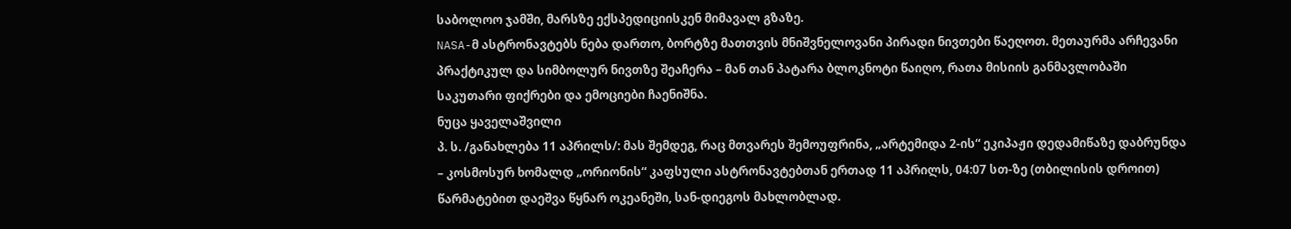საბოლოო ჯამში, მარსზე ექსპედიციისკენ მიმავალ გზაზე.
NASA-მ ასტრონავტებს ნება დართო, ბორტზე მათთვის მნიშვნელოვანი პირადი ნივთები წაეღოთ. მეთაურმა არჩევანი პრაქტიკულ და სიმბოლურ ნივთზე შეაჩერა – მან თან პატარა ბლოკნოტი წაიღო, რათა მისიის განმავლობაში საკუთარი ფიქრები და ემოციები ჩაენიშნა.
ნუცა ყაველაშვილი
პ. ს. /განახლება 11 აპრილს/: მას შემდეგ, რაც მთვარეს შემოუფრინა, „არტემიდა 2-ის“ ეკიპაჟი დედამიწაზე დაბრუნდა – კოსმოსურ ხომალდ „ორიონის“ კაფსული ასტრონავტებთან ერთად 11 აპრილს, 04:07 სთ-ზე (თბილისის დროით) წარმატებით დაეშვა წყნარ ოკეანეში, სან-დიეგოს მახლობლად.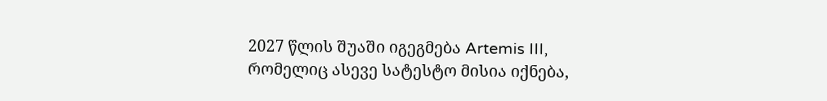2027 წლის შუაში იგეგმება Artemis III, რომელიც ასევე სატესტო მისია იქნება,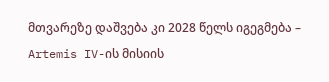მთვარეზე დაშვება კი 2028 წელს იგეგმება – Artemis IV-ის მისიის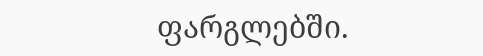ფარგლებში.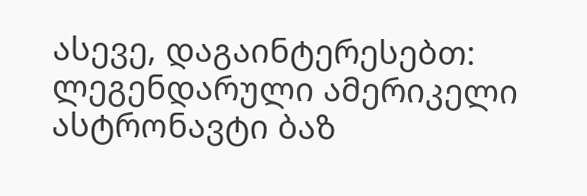ასევე, დაგაინტერესებთ: ლეგენდარული ამერიკელი ასტრონავტი ბაზ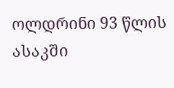ოლდრინი 93 წლის ასაკში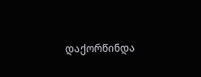დაქორწინდა